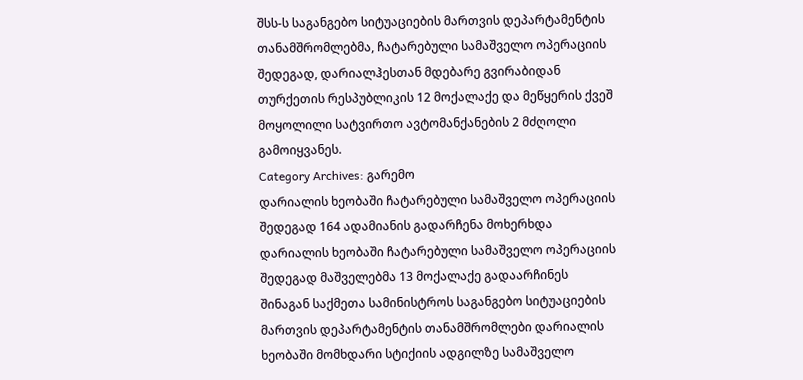შსს-ს საგანგებო სიტუაციების მართვის დეპარტამენტის თანამშრომლებმა, ჩატარებული სამაშველო ოპერაციის შედეგად, დარიალჰესთან მდებარე გვირაბიდან თურქეთის რესპუბლიკის 12 მოქალაქე და მეწყერის ქვეშ მოყოლილი სატვირთო ავტომანქანების 2 მძღოლი გამოიყვანეს.
Category Archives: გარემო
დარიალის ხეობაში ჩატარებული სამაშველო ოპერაციის შედეგად 164 ადამიანის გადარჩენა მოხერხდა
დარიალის ხეობაში ჩატარებული სამაშველო ოპერაციის შედეგად მაშველებმა 13 მოქალაქე გადაარჩინეს
შინაგან საქმეთა სამინისტროს საგანგებო სიტუაციების მართვის დეპარტამენტის თანამშრომლები დარიალის ხეობაში მომხდარი სტიქიის ადგილზე სამაშველო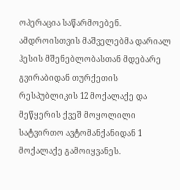ოპერაცია საწარმოებენ. ამდროისთვის მაშველებმა დარიალ ჰესის მშენებლობასთან მდებარე გვირაბიდან თურქეთის რესპუბლიკის 12 მოქალაქე და მეწყერის ქვეშ მოყოლილი სატვირთო ავტომანქანიდან 1 მოქალაქე გამოიყვანეს.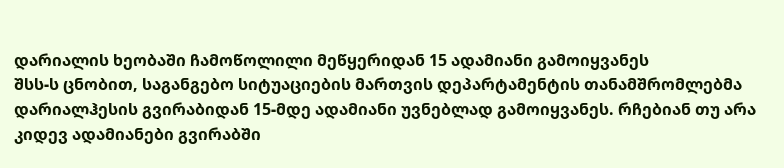დარიალის ხეობაში ჩამოწოლილი მეწყერიდან 15 ადამიანი გამოიყვანეს
შსს-ს ცნობით, საგანგებო სიტუაციების მართვის დეპარტამენტის თანამშრომლებმა დარიალჰესის გვირაბიდან 15-მდე ადამიანი უვნებლად გამოიყვანეს. რჩებიან თუ არა კიდევ ადამიანები გვირაბში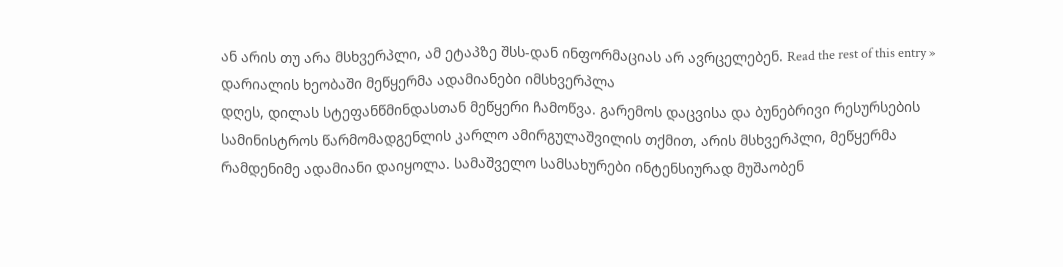ან არის თუ არა მსხვერპლი, ამ ეტაპზე შსს-დან ინფორმაციას არ ავრცელებენ. Read the rest of this entry »
დარიალის ხეობაში მეწყერმა ადამიანები იმსხვერპლა
დღეს, დილას სტეფანწმინდასთან მეწყერი ჩამოწვა. გარემოს დაცვისა და ბუნებრივი რესურსების სამინისტროს წარმომადგენლის კარლო ამირგულაშვილის თქმით, არის მსხვერპლი, მეწყერმა რამდენიმე ადამიანი დაიყოლა. სამაშველო სამსახურები ინტენსიურად მუშაობენ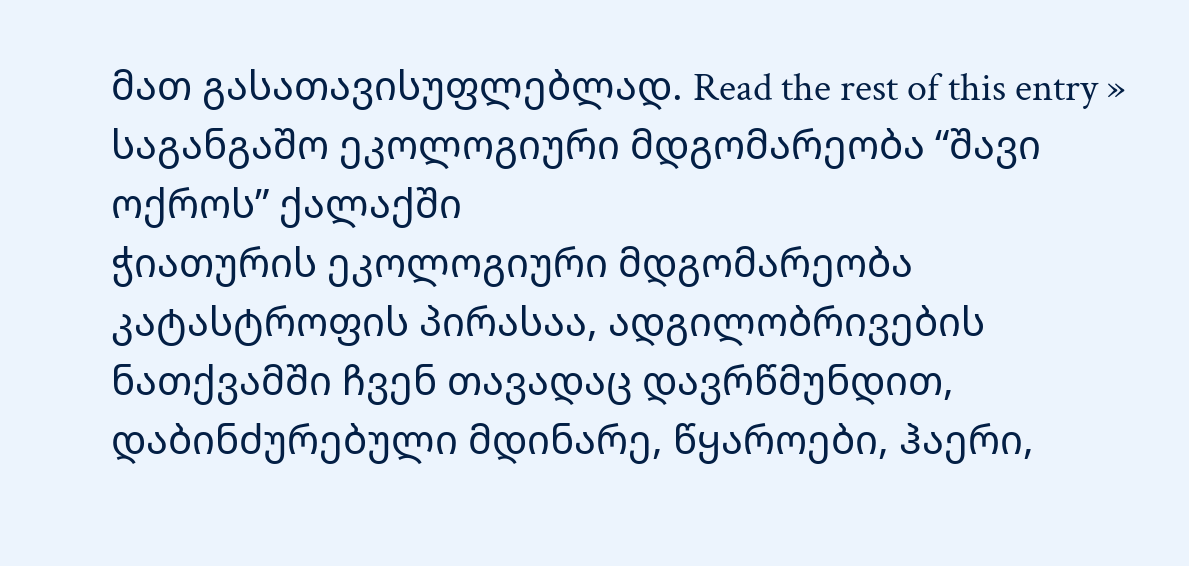მათ გასათავისუფლებლად. Read the rest of this entry »
საგანგაშო ეკოლოგიური მდგომარეობა “შავი ოქროს” ქალაქში
ჭიათურის ეკოლოგიური მდგომარეობა კატასტროფის პირასაა, ადგილობრივების ნათქვამში ჩვენ თავადაც დავრწმუნდით, დაბინძურებული მდინარე, წყაროები, ჰაერი,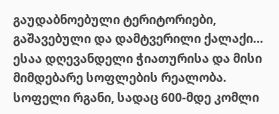გაუდაბნოებული ტერიტორიები, გაშავებული და დამტვერილი ქალაქი… ესაა დღევანდელი ჭიათურისა და მისი მიმდებარე სოფლების რეალობა. სოფელი რგანი, სადაც 600-მდე კომლი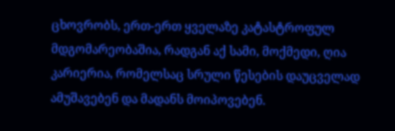ცხოვრობს, ერთ-ერთ ყველაზე კატასტროფულ მდგომარეობაშია, რადგან აქ სამი, მოქმედი, ღია კარიერია, რომელსაც სრული წესების დაუცველად ამუშავებენ და მადანს მოიპოვებენ.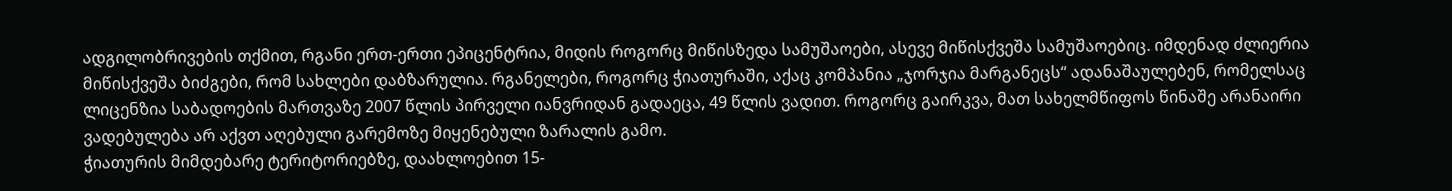ადგილობრივების თქმით, რგანი ერთ-ერთი ეპიცენტრია, მიდის როგორც მიწისზედა სამუშაოები, ასევე მიწისქვეშა სამუშაოებიც. იმდენად ძლიერია მიწისქვეშა ბიძგები, რომ სახლები დაბზარულია. რგანელები, როგორც ჭიათურაში, აქაც კომპანია „ჯორჯია მარგანეცს“ ადანაშაულებენ, რომელსაც ლიცენზია საბადოების მართვაზე 2007 წლის პირველი იანვრიდან გადაეცა, 49 წლის ვადით. როგორც გაირკვა, მათ სახელმწიფოს წინაშე არანაირი ვადებულება არ აქვთ აღებული გარემოზე მიყენებული ზარალის გამო.
ჭიათურის მიმდებარე ტერიტორიებზე, დაახლოებით 15-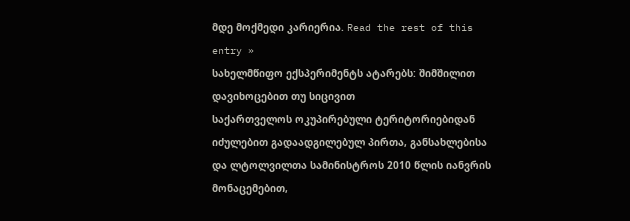მდე მოქმედი კარიერია. Read the rest of this entry »
სახელმწიფო ექსპერიმენტს ატარებს: შიმშილით დავიხოცებით თუ სიცივით
საქართველოს ოკუპირებული ტერიტორიებიდან იძულებით გადაადგილებულ პირთა, განსახლებისა და ლტოლვილთა სამინისტროს 2010 წლის იანვრის მონაცემებით,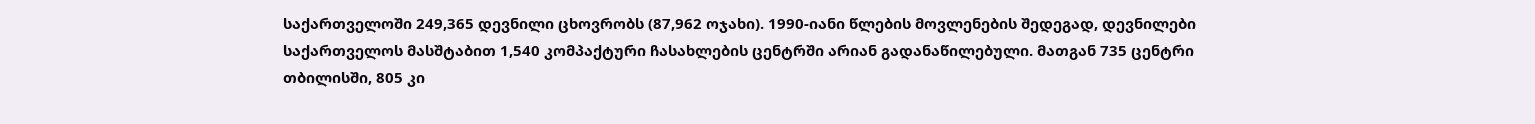საქართველოში 249,365 დევნილი ცხოვრობს (87,962 ოჯახი). 1990-იანი წლების მოვლენების შედეგად, დევნილები საქართველოს მასშტაბით 1,540 კომპაქტური ჩასახლების ცენტრში არიან გადანაწილებული. მათგან 735 ცენტრი თბილისში, 805 კი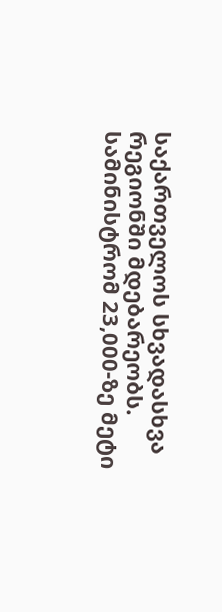საქართველოს სხვადასხვა რეგიონში მდებარეობს. სამინისტრომ 23,000-ზე მეტი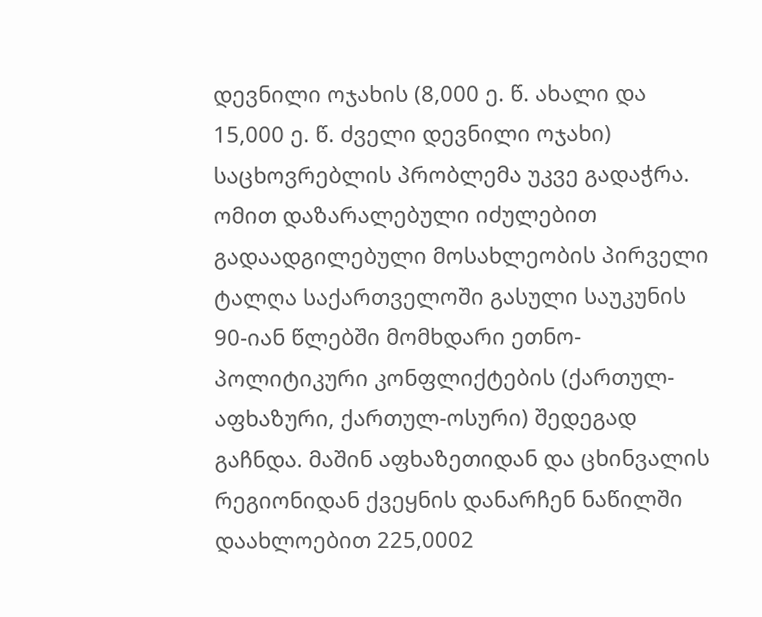დევნილი ოჯახის (8,000 ე. წ. ახალი და 15,000 ე. წ. ძველი დევნილი ოჯახი) საცხოვრებლის პრობლემა უკვე გადაჭრა.
ომით დაზარალებული იძულებით გადაადგილებული მოსახლეობის პირველი ტალღა საქართველოში გასული საუკუნის 90-იან წლებში მომხდარი ეთნო-პოლიტიკური კონფლიქტების (ქართულ-აფხაზური, ქართულ-ოსური) შედეგად გაჩნდა. მაშინ აფხაზეთიდან და ცხინვალის რეგიონიდან ქვეყნის დანარჩენ ნაწილში დაახლოებით 225,0002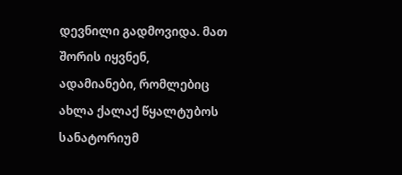დევნილი გადმოვიდა. მათ შორის იყვნენ, ადამიანები, რომლებიც ახლა ქალაქ წყალტუბოს სანატორიუმ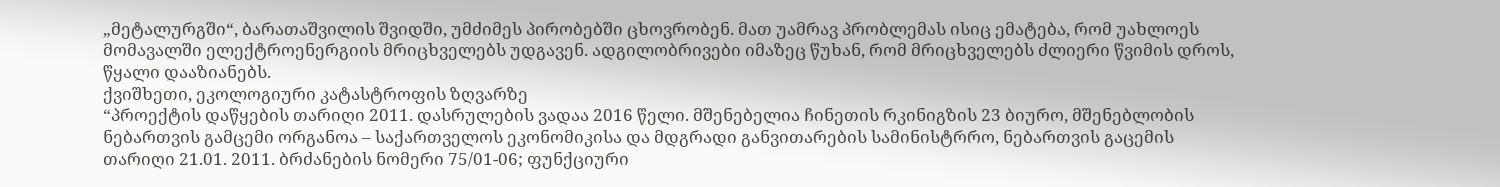„მეტალურგში“, ბარათაშვილის შვიდში, უმძიმეს პირობებში ცხოვრობენ. მათ უამრავ პრობლემას ისიც ემატება, რომ უახლოეს მომავალში ელექტროენერგიის მრიცხველებს უდგავენ. ადგილობრივები იმაზეც წუხან, რომ მრიცხველებს ძლიერი წვიმის დროს, წყალი დააზიანებს.
ქვიშხეთი, ეკოლოგიური კატასტროფის ზღვარზე
“პროექტის დაწყების თარიღი 2011. დასრულების ვადაა 2016 წელი. მშენებელია ჩინეთის რკინიგზის 23 ბიურო, მშენებლობის ნებართვის გამცემი ორგანოა – საქართველოს ეკონომიკისა და მდგრადი განვითარების სამინისტრრო, ნებართვის გაცემის თარიღი 21.01. 2011. ბრძანების ნომერი 75/01-06; ფუნქციური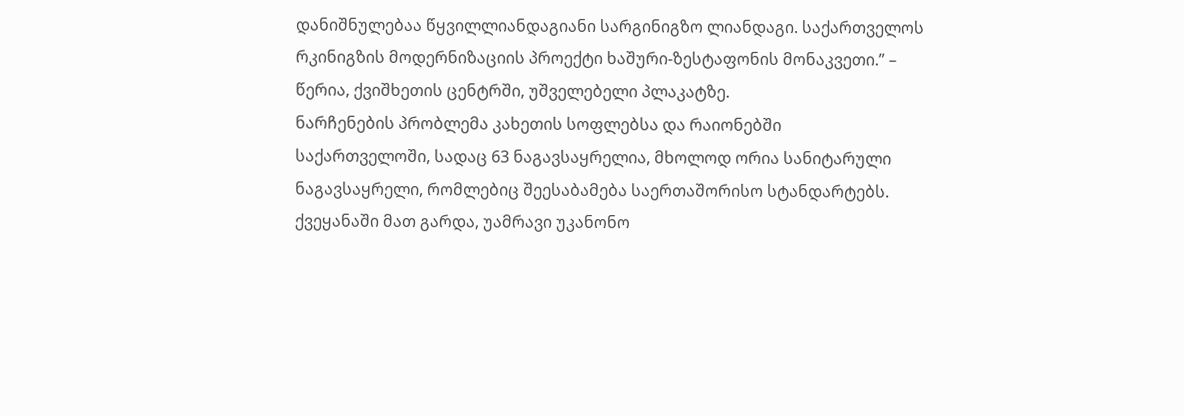დანიშნულებაა წყვილლიანდაგიანი სარგინიგზო ლიანდაგი. საქართველოს რკინიგზის მოდერნიზაციის პროექტი ხაშური-ზესტაფონის მონაკვეთი.” – წერია, ქვიშხეთის ცენტრში, უშველებელი პლაკატზე.
ნარჩენების პრობლემა კახეთის სოფლებსა და რაიონებში
საქართველოში, სადაც 63 ნაგავსაყრელია, მხოლოდ ორია სანიტარული ნაგავსაყრელი, რომლებიც შეესაბამება საერთაშორისო სტანდარტებს. ქვეყანაში მათ გარდა, უამრავი უკანონო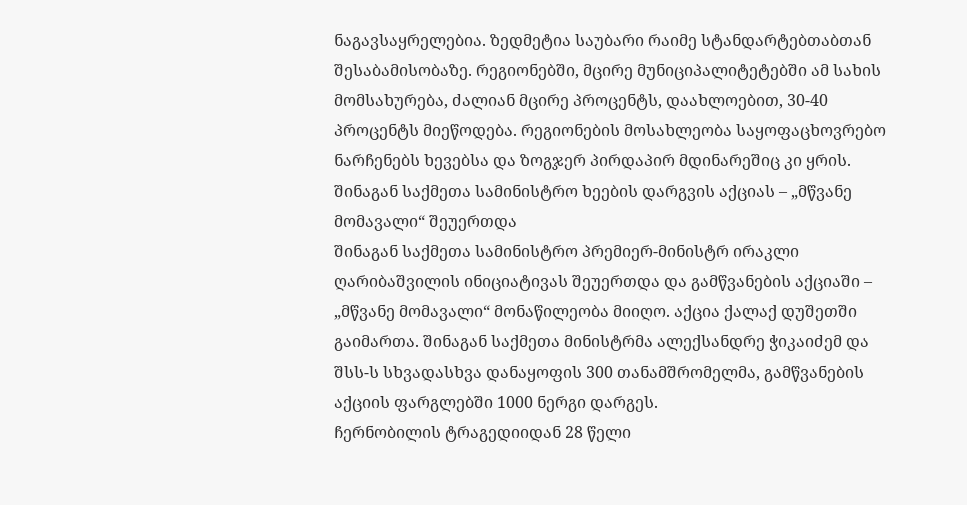ნაგავსაყრელებია. ზედმეტია საუბარი რაიმე სტანდარტებთაბთან შესაბამისობაზე. რეგიონებში, მცირე მუნიციპალიტეტებში ამ სახის მომსახურება, ძალიან მცირე პროცენტს, დაახლოებით, 30-40 პროცენტს მიეწოდება. რეგიონების მოსახლეობა საყოფაცხოვრებო ნარჩენებს ხევებსა და ზოგჯერ პირდაპირ მდინარეშიც კი ყრის.
შინაგან საქმეთა სამინისტრო ხეების დარგვის აქციას – „მწვანე მომავალი“ შეუერთდა
შინაგან საქმეთა სამინისტრო პრემიერ-მინისტრ ირაკლი ღარიბაშვილის ინიციატივას შეუერთდა და გამწვანების აქციაში – „მწვანე მომავალი“ მონაწილეობა მიიღო. აქცია ქალაქ დუშეთში გაიმართა. შინაგან საქმეთა მინისტრმა ალექსანდრე ჭიკაიძემ და შსს-ს სხვადასხვა დანაყოფის 300 თანამშრომელმა, გამწვანების აქციის ფარგლებში 1000 ნერგი დარგეს.
ჩერნობილის ტრაგედიიდან 28 წელი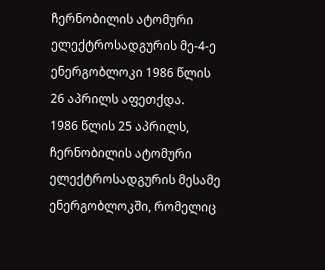ჩერნობილის ატომური ელექტროსადგურის მე-4-ე ენერგობლოკი 1986 წლის 26 აპრილს აფეთქდა.
1986 წლის 25 აპრილს, ჩერნობილის ატომური ელექტროსადგურის მესამე ენერგობლოკში, რომელიც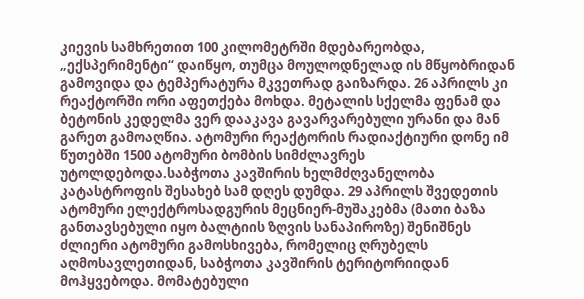კიევის სამხრეთით 100 კილომეტრში მდებარეობდა, „ექსპერიმენტი“ დაიწყო, თუმცა მოულოდნელად ის მწყობრიდან გამოვიდა და ტემპერატურა მკვეთრად გაიზარდა. 26 აპრილს კი რეაქტორში ორი აფეთქება მოხდა. მეტალის სქელმა ფენამ და ბეტონის კედელმა ვერ დააკავა გავარვარებული ურანი და მან გარეთ გამოაღწია. ატომური რეაქტორის რადიაქტიური დონე იმ წუთებში 1500 ატომური ბომბის სიმძლავრეს უტოლდებოდა.საბჭოთა კავშირის ხელმძღვანელობა კატასტროფის შესახებ სამ დღეს დუმდა. 29 აპრილს შვედეთის ატომური ელექტროსადგურის მეცნიერ-მუშაკებმა (მათი ბაზა განთავსებული იყო ბალტიის ზღვის სანაპიროზე) შენიშნეს ძლიერი ატომური გამოსხივება, რომელიც ღრუბელს აღმოსავლეთიდან, საბჭოთა კავშირის ტერიტორიიდან მოჰყვებოდა. მომატებული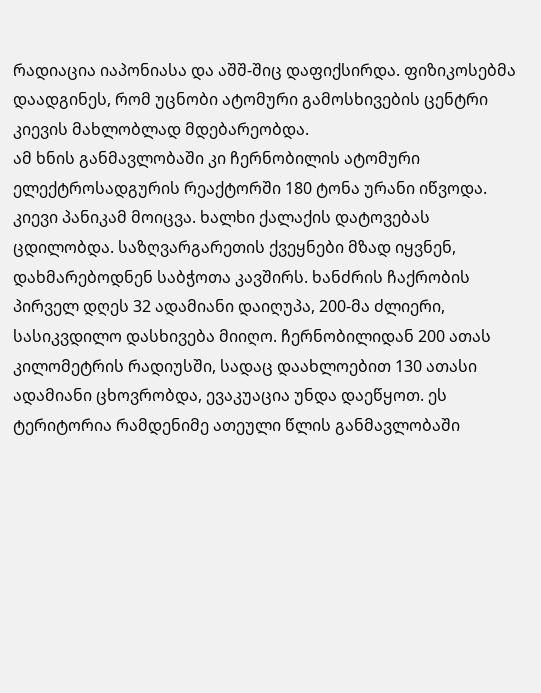რადიაცია იაპონიასა და აშშ-შიც დაფიქსირდა. ფიზიკოსებმა დაადგინეს, რომ უცნობი ატომური გამოსხივების ცენტრი კიევის მახლობლად მდებარეობდა.
ამ ხნის განმავლობაში კი ჩერნობილის ატომური ელექტროსადგურის რეაქტორში 180 ტონა ურანი იწვოდა. კიევი პანიკამ მოიცვა. ხალხი ქალაქის დატოვებას ცდილობდა. საზღვარგარეთის ქვეყნები მზად იყვნენ, დახმარებოდნენ საბჭოთა კავშირს. ხანძრის ჩაქრობის პირველ დღეს 32 ადამიანი დაიღუპა, 200-მა ძლიერი, სასიკვდილო დასხივება მიიღო. ჩერნობილიდან 200 ათას კილომეტრის რადიუსში, სადაც დაახლოებით 130 ათასი ადამიანი ცხოვრობდა, ევაკუაცია უნდა დაეწყოთ. ეს ტერიტორია რამდენიმე ათეული წლის განმავლობაში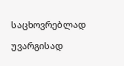საცხოვრებლად უვარგისად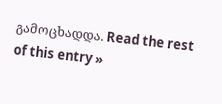გამოცხადდა. Read the rest of this entry »